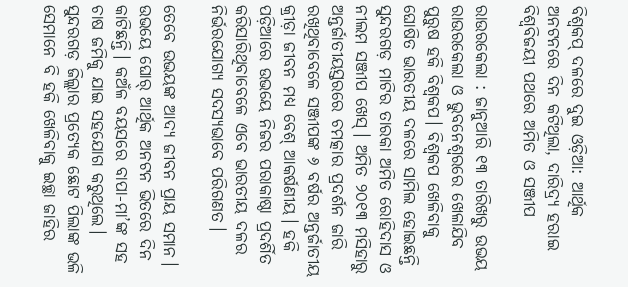ବିଶ୍ବକପ୍‌ ଦଳରେ ଦୁଇ ଓଡ଼ିଆ: ଆର୍ଥିକ ଅନଟନରେ ଦିନ କଟିଥିଲା, ଦାରିଦ୍ର୍ୟ ହରାଇ ବିଶ୍ବବିଜୟୀ ପଥରେ ଅମିତ ଓ ସଞ୍ଜୀପ

ରାଉରକେଲା : ଜାନୁଆରି ୧୩ ତାରିଖରୁ ଉଭୟ ରାଉରକେଲା ଓ ଭୁବନେଶ୍ବରରେ ଖେଳାଯିବ ପୁରୁଷ ହକି ବିଶ୍ବକପ। ବିଶ୍ବକପ ଖେଳିବାକୁ ଘୋଷିତ ଭାରତୀୟ ଦଳରେ ସାମିଲ ହୋଇଛନ୍ତି ସୁନ୍ଦରଗଡ଼ ମାଟିର ତାରକା ଅମିତ ରୋହିଦାସ ଓ ନୀଲମ ସଞ୍ଜୀପ ଖେସ୍‌। ଅମିତ ୨୦୧୩ ମସିହାରୁ ଅନ୍ତର୍ଜାତୀୟସ୍ତରରେ ଚମତ୍କାର ପ୍ରଦର୍ଶନ ଜାରି ରଖିଥିବାବେଳେ ସଞ୍ଜୀପଙ୍କ ୬ ବର୍ଷର ଅନ୍ତର୍ଜାତୀୟ କ୍ରୀଡ଼ା ଜୀବନ ମଧ୍ୟ ବେଶ୍‌ ଆକର୍ଷଣୀୟ। ହକି ପଡ଼ିଆରେ ଉଭୟେ ନିଜର ପରାକାଷ୍ଠା ପ୍ରଦର୍ଶିତ କରିସାରିଥିବାବେଳେ ଏବେ ଭାରତୀୟ ଦଳର ନିର୍ଭରଯୋଗ୍ୟ ସଦସ୍ୟଭାବେ ପରିଗଣତ।

ତେବେ ଉଭୟଙ୍କ ଆଦ୍ୟ ଜୀବନ ପ୍ରାୟ ସମାନ। ଉଭୟେ ଘୋର୍‌ ଆର୍ଥିକ ଅନଟନ ଭିତରେ ଦିନ କାଟିଛନ୍ତି। କଅଁଳ ବୟସରେ ବାପା-ମା’ଙ୍କ ସହ ଚାଷ ଜମିକୁ ଯାଇ ସହଯୋଗ କରୁଥିଲେ। ସୁନ୍ଦରଗଡ଼ ଜିଲ୍ଲାର ପ୍ରତ୍ୟେକ ଛୋଟ ପିଲାଙ୍କ ଭଳି ସେମାନେ ବି ହକି ଖେଳିବାକୁ ଇଚ୍ଛା ଜାହିର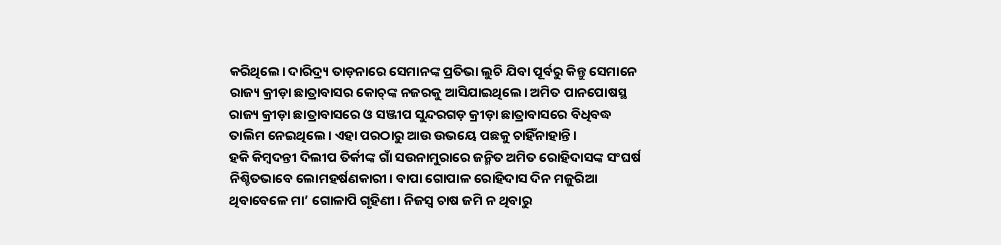କରିଥିଲେ। ଦାରିଦ୍ର୍ୟ ତାଡ଼ନାରେ ସେମାନଙ୍କ ପ୍ରତିଭା ଲୁଚି ଯିବା ପୂର୍ବରୁ କିନ୍ତୁ ସେମାନେ ରାଜ୍ୟ କ୍ରୀଡ଼ା ଛାତ୍ରାବାସର କୋଚ୍‌ଙ୍କ ନଜରକୁ ଆସିଯାଇଥିଲେ। ଅମିତ ପାନପୋଷସ୍ଥ ରାଜ୍ୟ କ୍ରୀଡ଼ା ଛାତ୍ରାବାସରେ ଓ ସଞ୍ଜୀପ ସୁନ୍ଦରଗଡ଼ କ୍ରୀଡ଼ା ଛାତ୍ରାବାସରେ ବିଧିବଦ୍ଧ ତାଲିମ ନେଇଥିଲେ। ଏହା ପରଠାରୁ ଆଉ ଉଭୟ‌େ ପଛକୁ ଚାହିଁନାହାନ୍ତି।
ହକି କିମ୍ବଦନ୍ତୀ ଦିଲୀପ ତିର୍କୀଙ୍କ ଗାଁ ସଉନାମୁରାରେ ଜନ୍ମିତ ଅମିତ ରୋହିଦାସଙ୍କ ସଂଘର୍ଷ ନିଶ୍ଚିତଭାବେ ଲୋମହର୍ଷଣକାରୀ। ବାପା ଗୋପାଳ ରୋହିଦାସ ଦିନ ମଜୁରିଆ ଥିବାବେଳେ ମା’ ଗୋଳାପି ଗୃହିଣୀ। ନିଜସ୍ବ ଚାଷ ଜମି ନ ଥିବାରୁ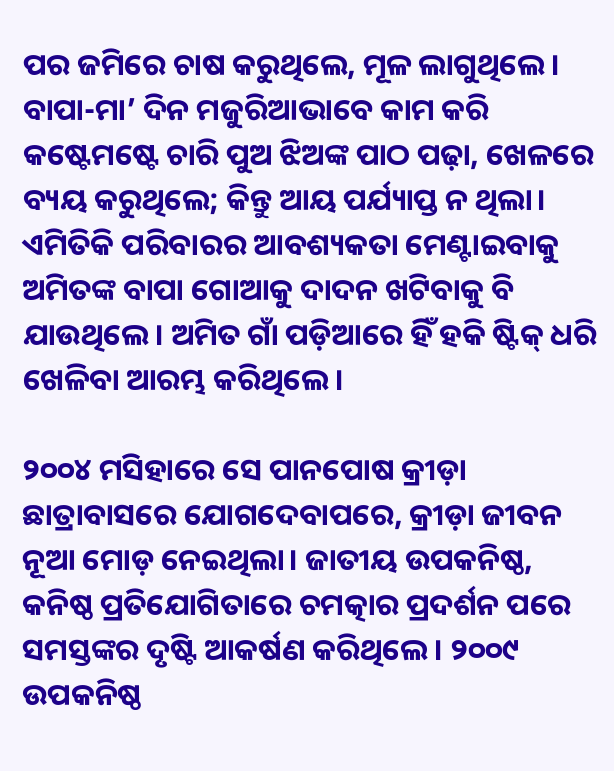ପର ଜମିରେ ଚାଷ କରୁଥିଲେ, ମୂଳ ଲାଗୁଥିଲେ। ବାପା-ମା’ ଦିନ ମଜୁରିଆଭାବେ କାମ କରି କଷ୍ଟେମଷ୍ଟେ ଚାରି ପୁଅ ଝିଅଙ୍କ ପାଠ ପଢ଼ା, ଖେଳରେ ବ୍ୟୟ କରୁଥିଲେ; କିନ୍ତୁ ଆୟ ପର୍ଯ୍ୟାପ୍ତ ନ ଥିଲା। ଏମିତିକି ପରିବାରର ଆବଶ୍ୟକତା ମେଣ୍ଟାଇବାକୁ ଅମିତଙ୍କ ବାପା ଗୋଆକୁ ଦାଦନ ଖଟିବାକୁ ବି ଯାଉଥିଲେ। ଅମିତ ଗାଁ ପଡ଼ିଆରେ ହିଁ ହକି ଷ୍ଟିକ୍‌ ଧରି ଖେଳିବା ଆରମ୍ଭ କରିଥିଲେ।

୨୦୦୪ ମସିହାରେ ସେ ପାନପୋଷ କ୍ରୀଡ଼ା ଛାତ୍ରାବାସରେ ଯୋଗଦେବାପରେ, କ୍ରୀଡ଼ା ଜୀବନ ନୂଆ ମୋଡ଼‌ ନେଇଥିଲା। ଜାତୀୟ ଉପକନିଷ୍ଠ, କନିଷ୍ଠ ପ୍ରତିଯୋଗିତାରେ ଚମତ୍କାର ପ୍ରଦର୍ଶନ ପରେ ସମସ୍ତଙ୍କର ଦୃଷ୍ଟି ଆକର୍ଷଣ କରିଥିଲେ। ୨୦୦୯ ଉପକନିଷ୍ଠ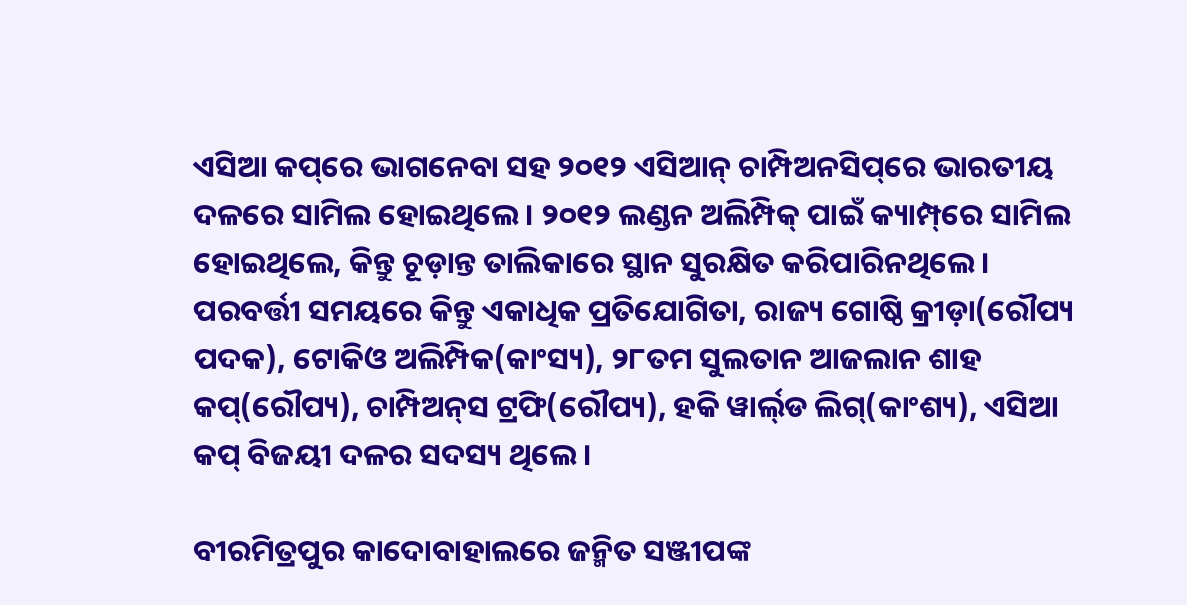ଏସିଆ କପ୍‌ରେ ଭାଗନେବା ସହ ୨୦୧୨ ଏସିଆନ୍‌ ଚାମ୍ପିଅନସିପ୍‌ରେ ଭାରତୀୟ ଦଳରେ ସାମିଲ ହୋଇଥିଲେ। ୨୦୧୨ ଲଣ୍ଡନ ଅଲିମ୍ପିକ୍‌ ପାଇଁ କ୍ୟାମ୍ପ୍‌ରେ ସାମିଲ ହୋଇଥିଲେ, କିନ୍ତୁ ଚୂଡ଼ାନ୍ତ ତାଲିକାରେ ସ୍ଥାନ ସୁରକ୍ଷିତ କରିପାରିନଥିଲେ। ପରବର୍ତ୍ତୀ ସମୟରେ କିନ୍ତୁ ଏକାଧିକ ପ୍ରତିଯୋଗିତା, ରାଜ୍ୟ ଗୋଷ୍ଠି କ୍ରୀଡ଼ା(ରୌପ୍ୟ ପଦକ), ଟୋକିଓ ଅଲିମ୍ପିକ(କାଂସ୍ୟ), ୨୮ତମ ସୁଲତାନ ଆଜଲାନ ଶାହ କପ୍‌(ରୌପ୍ୟ), ଚାମ୍ପିଅନ୍‌ସ ଟ୍ରଫି(ରୌପ୍ୟ), ହକି ୱାର୍ଲ‌୍‌ଡ ଲିଗ୍‌(କାଂଶ୍ୟ), ଏସିଆ କପ୍‌ ବିଜୟୀ ଦଳର ସଦସ୍ୟ ଥିଲେ।

ବୀରମିତ୍ରପୁର କାଦୋବାହାଲରେ ଜନ୍ମିତ ସଞ୍ଜୀପଙ୍କ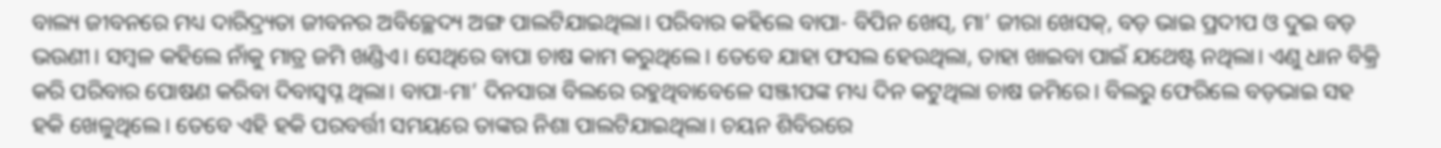ବାଲ୍ୟ ଜୀବନରେ ମଧ୍ୟ ଦାରିଦ୍ର୍ୟତା ଜୀବନର ଅବିଚ୍ଛେଦ୍ୟ ଅଙ୍ଗ ପାଲଟିଯାଇଥିଲା। ପରିବାର କହିଲେ ବାପା- ବିପିନ ଖେସ୍‌, ମା’ ଜୀରା ଖେସକ୍‌, ବଡ଼ ଭାଇ ପ୍ରଦୀପ ଓ ଦୁଇ ବଡ଼ ଭଉଣୀ। ସମ୍ବଳ କହିଲେ ନାଁକୁ ମାତ୍ର ଜମି ଖଣ୍ଡିଏ। ସେଥିରେ ବାପା ଚାଷ କାମ କରୁଥିଲେ। ତେବେ ଯାହା ଫସଲ ହେଉଥିଲା, ତାହା ଖାଇବା ପାଇଁ ଯଥେଷ୍ଟ ନଥିଲା। ଏଣୁ ଧାନ ବିକ୍ରି କରି ପରିବାର ପୋଷଣ କରିବା ଦିବାସ୍ବପ୍ନ ଥିଲା। ବାପା-ମା’ ଦିନସାରା ବିଲରେ ରହୁଥିବାବେଳେ ସଞ୍ଜୀପଙ୍କ ମଧ୍ୟ ଦିନ କଟୁଥିଲା ଚାଷ ଜମିରେ। ବିଲରୁ ଫେରିଲେ ବଡ଼ଭାଇ ସହ ହକି ଖେଳୁଥିଲେ। ତେବେ ଏହି ହକି ପରବର୍ତ୍ତୀ ସମୟରେ ତାଙ୍କର ନିଶା ପାଲଟିଯାଇଥିଲା। ଚୟନ ଶିବିରରେ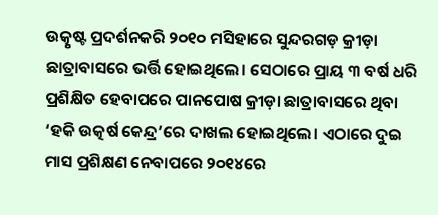ଉତ୍କୃଷ୍ଟ ପ୍ରଦର୍ଶନକରି ୨୦୧୦ ମସିହାରେ ସୁନ୍ଦରଗଡ଼ କ୍ରୀଡ଼ା ଛାତ୍ରାବାସରେ ଭର୍ତ୍ତି ହୋଇଥିଲେ। ସେଠାରେ ପ୍ରାୟ ୩ ବର୍ଷ ଧରି ପ୍ରଶିକ୍ଷିତ ହେବାପରେ ପାନପୋଷ କ୍ରୀଡ଼ା ଛାତ୍ରାବାସରେ ଥିବା ‘ହକି ଉତ୍କର୍ଷ କେନ୍ଦ୍ର’ରେ ଦାଖଲ ହୋଇଥିଲେ। ଏଠାରେ ଦୁଇ ମାସ ପ୍ରଶିକ୍ଷଣ ନେବାପରେ ୨୦୧୪ରେ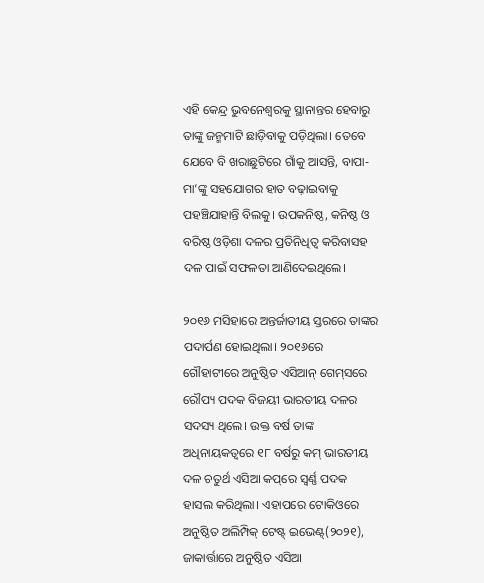ଏହି କେନ୍ଦ୍ର ଭୁବନେଶ୍ବରକୁ ସ୍ଥାନାନ୍ତର ହେବାରୁ ତାଙ୍କୁ ଜନ୍ମମାଟି ଛାଡ଼ିବାକୁ ପଡ଼ିଥିଲା। ତେବେ ଯେବେ ବି ଖରାଛୁଟିରେ ଗାଁକୁ ଆସନ୍ତି, ବାପା-ମା’ଙ୍କୁ ସହଯୋଗର ହାତ ବଢ଼ାଇବାକୁ ପହଞ୍ଚିଯାହାନ୍ତି ବିଲକୁ। ଉପକନିଷ୍ଠ, କନିଷ୍ଠ ଓ ବରିଷ୍ଠ ଓଡ଼ିଶା ଦଳର ପ୍ରତିନିଧିତ୍ବ କରିବାସହ ଦଳ ପାଇଁ ସଫଳତା ଆଣିଦେଇଥିଲେ।

୨୦୧୬ ମସିହାରେ ଅନ୍ତର୍ଜାତୀୟ ସ୍ତରରେ ତାଙ୍କର ପଦାର୍ପଣ ହୋଇଥିଲା। ୨୦୧୬ରେ ଗୌହାଟୀରେ ଅନୁଷ୍ଠିତ ଏସିଆନ୍‌ ଗେମ୍‌ସରେ ରୌପ୍ୟ ପଦକ ବିଜୟୀ ଭାରତୀୟ ଦଳର ସଦସ୍ୟ ଥିଲେ। ଉକ୍ତ ବର୍ଷ ତାଙ୍କ ଅଧିନାୟକତ୍ବରେ ୧୮ ବର୍ଷରୁ କମ୍‌ ଭାରତୀୟ ଦଳ ଚତୁର୍ଥ ଏସିଆ କପ୍‌ରେ ସ୍ବର୍ଣ୍ଣ ପଦକ ହାସଲ କରିଥିଲା। ଏହାପରେ ଟୋକିଓରେ ଅନୁଷ୍ଠିତ ଅଲିମ୍ପିକ୍‌ ଟେଷ୍ଟ୍‌ ଇଭେଣ୍ଟ୍‌(୨୦୨୧), ଜାକାର୍ତ୍ତାରେ ଅନୁଷ୍ଠିତ ଏସିଆ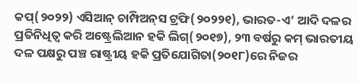କପ୍‌(୨୦୨୨) ଏସିଆନ୍‌ ଚାମ୍ପିଅନ୍‌ସ ଟ୍ରଫି(୨୦୨୨୧), ଭାରତ-ଏ’ ଆଦି ଦଳର ପ୍ରତିନିଧିତ୍ବ କରି ଅଷ୍ଟ୍ରେଲିଆନ ହକି ଲିଗ୍‌(୨୦୧୭), ୨୩ ବର୍ଷରୁ କମ୍‌ ଭାରତୀୟ ଦଳ ପକ୍ଷରୁ ପଞ୍ଚ ରାଷ୍ଟ୍ରୀୟ ହକି ପ୍ରତିଯୋଗିତା(୨୦୧୮)ରେ ନିଜର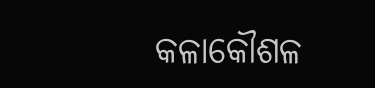କଳାକୌଶଳ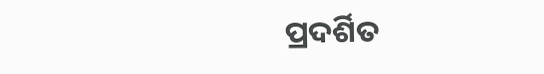ପ୍ରଦର୍ଶିତ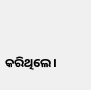କରିଥିଲେ।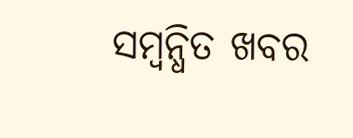ସମ୍ବନ୍ଧିତ ଖବର